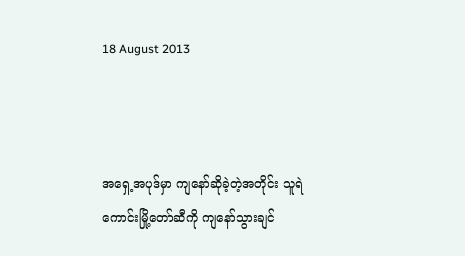18 August 2013



အရှေ့အပုဒ်မှာ ကျနော်ဆိုခဲ့တဲ့အတိုင်း သူရဲကောင်းမြို့တော်ဆီကို ကျနော်သွားချင်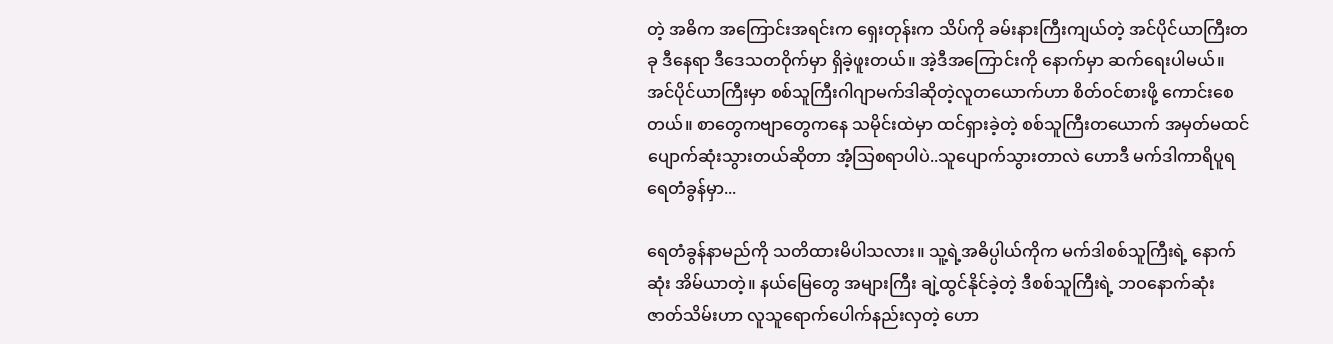တဲ့ အဓိက အကြောင်းအရင်းက ရှေးတုန်းက သိပ်ကို ခမ်းနားကြီးကျယ်တဲ့ အင်ပိုင်ယာကြီးတခု ဒီနေရာ ဒီဒေသတဝိုက်မှာ ရှိခဲ့ဖူးတယ်။ အဲ့ဒီအကြောင်းကို နောက်မှာ ဆက်ရေးပါမယ်။ အင်ပိုင်ယာကြီးမှာ စစ်သူကြီးဂါဂျာမက်ဒါဆိုတဲ့လူတယောက်ဟာ စိတ်ဝင်စားဖို့ ကောင်းစေတယ်။ စာတွေကဗျာတွေကနေ သမိုင်းထဲမှာ ထင်ရှားခဲ့တဲ့ စစ်သူကြီးတယောက် အမှတ်မထင် ပျောက်ဆုံးသွားတယ်ဆိုတာ အံ့သြစရာပါပဲ..သူပျောက်သွားတာလဲ ဟောဒီ မက်ဒါကာရိပူရ ရေတံခွန်မှာ...

ရေတံခွန်နာမည်ကို သတိထားမိပါသလား။ သူ့ရဲ့အဓိပ္ပါယ်ကိုက မက်ဒါစစ်သူကြီးရဲ့ နောက်ဆုံး အိမ်ယာတဲ့။ နယ်မြေတွေ အများကြီး ချဲ့ထွင်နိုင်ခဲ့တဲ့ ဒီစစ်သူကြီးရဲ့ ဘဝနောက်ဆုံး ဇာတ်သိမ်းဟာ လူသူရောက်ပေါက်နည်းလှတဲ့ ဟော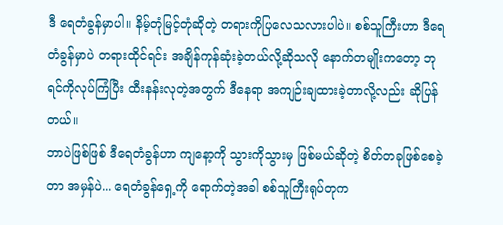ဒီ ရေတံခွန်မှာပါ။ နိမ့်တုံမြင့်တုံဆိုတဲ့ တရားကိုပြလေသလားပါပဲ။ စစ်သူကြီးဟာ ဒီရေတံခွန်မှာပဲ တရားထိုင်ရင်း အချိန်ကုန်ဆုံးခဲ့တယ်လို့ဆိုသလို နောက်တမျိုးကတော့ ဘုရင်ကိုလုပ်ကြံပြီး ထီးနန်းလုတဲ့အတွက် ဒီနေရာ အကျဉ်းချထားခဲ့တာလို့လည်း ဆိုပြန်တယ်။
ဘာပဲဖြစ်ဖြစ် ဒီရေတံခွန်ဟာ ကျနော့ကို သွားကိုသွားမှ ဖြစ်မယ်ဆိုတဲ့ စိတ်တခုဖြစ်စေခဲ့တာ အမှန်ပဲ... ရေတံခွန်ရှေ့ကို ရောက်တဲ့အခါ စစ်သူကြီးရုပ်တုက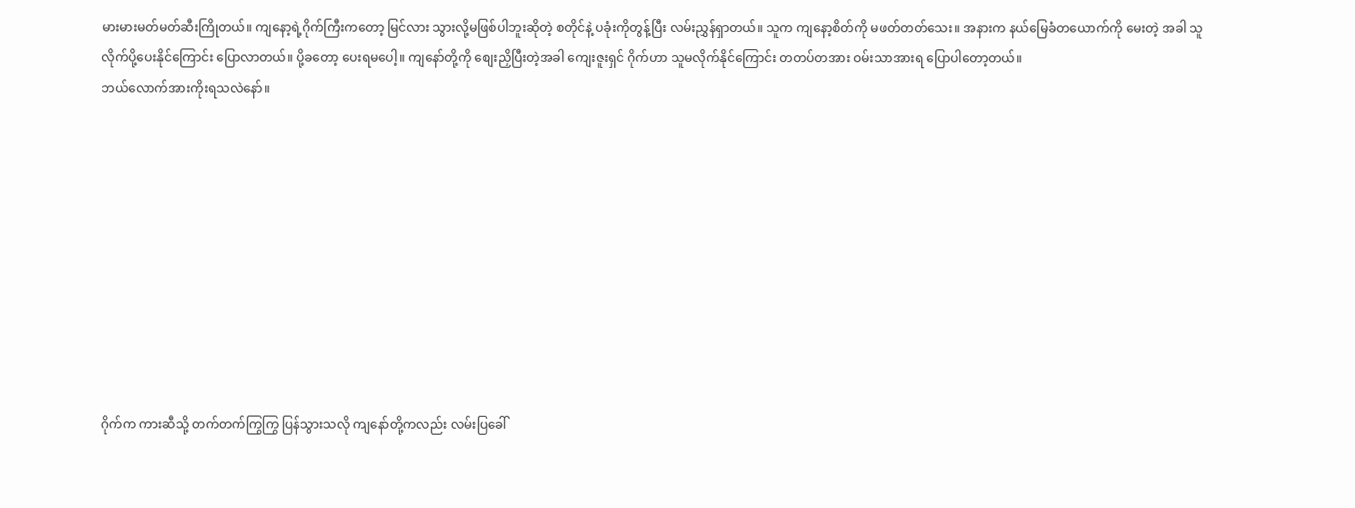မားမားမတ်မတ်ဆီးကြိုတယ်။ ကျနော့ရဲ့ဂိုက်ကြီးကတော့ မြင်လား သွားလို့မဖြစ်ပါဘူးဆိုတဲ့ စတိုင်နဲ့ ပခုံးကိုတွန့်ပြီး လမ်းညွှန်ရှာတယ်။ သူက ကျနော့စိတ်ကို မဖတ်တတ်သေး။ အနားက နယ်မြေခံတယောက်ကို မေးတဲ့ အခါ သူလိုက်ပို့ပေးနိုင်ကြောင်း ပြောလာတယ်။ ပို့ခတော့ ပေးရမပေါ့။ ကျနော်တို့ကို စျေးညှိပြီးတဲ့အခါ ကျေးဇူးရှင် ဂိုက်ဟာ သူမလိုက်နိုင်ကြောင်း တတပ်တအား ဝမ်းသာအားရ ပြောပါတော့တယ်။
ဘယ်လောက်အားကိုးရသလဲနော်။










ဂိုက်က ကားဆီသို့ တက်တက်ကြွကြွ ပြန်သွားသလို ကျနော်တို့ကလည်း လမ်းပြခေါ်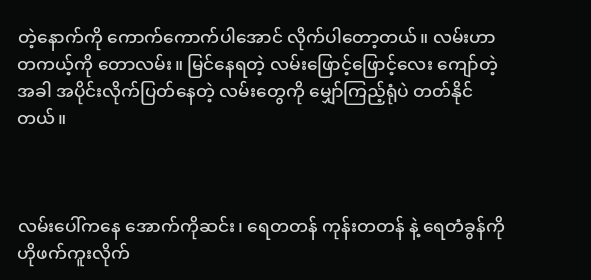တဲ့နောက်ကို ကောက်ကောက်ပါအောင် လိုက်ပါတော့တယ်။ လမ်းဟာ တကယ့်ကို တောလမ်း။ မြင်နေရတဲ့ လမ်းဖြောင့်ဖြောင့်လေး ကျော်တဲ့အခါ အပိုင်းလိုက်ပြတ်နေတဲ့ လမ်းတွေကို မျှော်ကြည့်ရုံပဲ တတ်နိုင်တယ်။



လမ်းပေါ်ကနေ အောက်ကိုဆင်း၊ ရေတတန် ကုန်းတတန် နဲ့ ရေတံခွန်ကို ဟိုဖက်ကူးလိုက်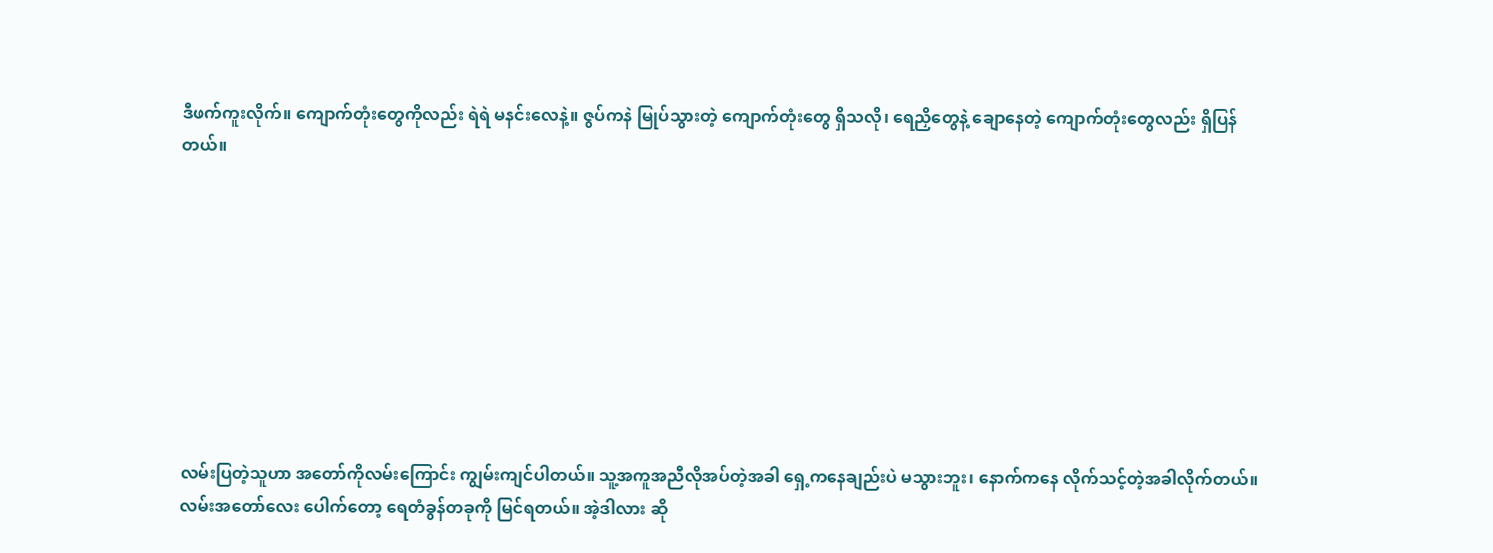ဒီဖက်ကူးလိုက်။ ကျောက်တုံးတွေကိုလည်း ရဲရဲ မနင်းလေနဲ့။ ဇွပ်ကနဲ မြုပ်သွားတဲ့ ကျောက်တုံးတွေ ရှိသလို၊ ရေညှိတွေနဲ့ ချောနေတဲ့ ကျောက်တုံးတွေလည်း ရှိပြန်တယ်။









လမ်းပြတဲ့သူဟာ အတော်ကိုလမ်းကြောင်း ကျွမ်းကျင်ပါတယ်။ သူ့အကူအညီလိုအပ်တဲ့အခါ ရှေ့ကနေချည်းပဲ မသွားဘူး၊ နောက်ကနေ လိုက်သင့်တဲ့အခါလိုက်တယ်။ လမ်းအတော်လေး ပေါက်တော့ ရေတံခွန်တခုကို မြင်ရတယ်။ အဲ့ဒါလား ဆို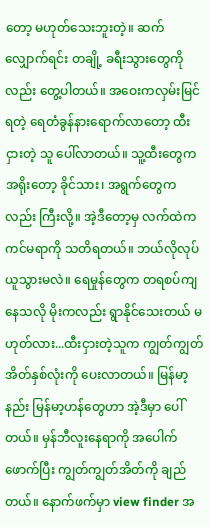တော့ မဟုတ်သေးဘူးတဲ့။ ဆက်လျှောက်ရင်း တချို့ ခရီးသွားတွေကိုလည်း တွေ့ပါတယ်။ အဝေးကလှမ်းမြင်ရတဲ့ ရေတံခွန်နားရောက်လာတော့ ထီးငှားတဲ့ သူ ပေါ်လာတယ်။ သူ့ထီးတွေက အရိုးတော့ ခိုင်သား၊ အရွက်တွေကလည်း ကြီးလို့။ အဲ့ဒီတော့မှ လက်ထဲက ကင်မရာကို သတိရတယ်။ ဘယ်လိုလုပ် ယူသွားမလဲ။ ရေမှုန်တွေက တရစပ်ကျနေသလို မိုးကလည်း ရွာနိုင်သေးတယ် မဟုတ်လား...ထီးငှားတဲ့သူက ကျွတ်ကျွတ်အိတ်နှစ်လုံးကို ပေးလာတယ်။ မြန်မာ့နည်း မြန်မာ့ဟန်တွေဟာ အဲ့ဒီမှာ ပေါ်တယ်။ မှန်ဘီလူးနေရာကို အပေါက်ဖောက်ပြီး ကျွတ်ကျွတ်အိတ်ကို ချည်တယ်။ နောက်ဖက်မှာ view finder အ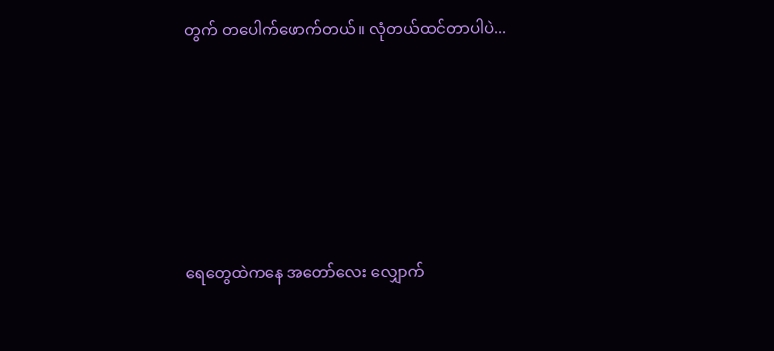တွက် တပေါက်ဖောက်တယ်။ လုံတယ်ထင်တာပါပဲ...








ရေတွေထဲကနေ အတော်လေး လျှောက်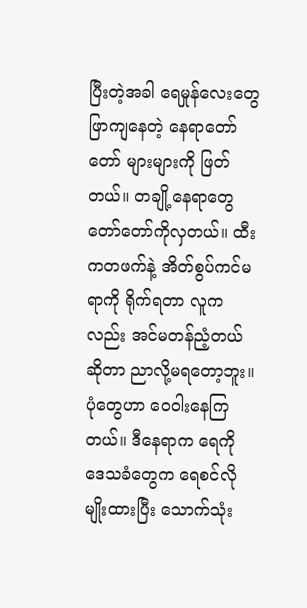ပြီးတဲ့အခါ ရေမှုန်လေးတွေ ဖြာကျနေတဲ့ နေရာတော်တော် များများကို ဖြတ်တယ်။ တချို့နေရာတွေ တော်တော်ကိုလှတယ်။ ထီးကတဖက်နဲ့ အိတ်စွပ်ကင်မရာကို ရိုက်ရတာ လူကလည်း အင်မတန်ညံ့တယ်ဆိုတာ ညာလို့မရတော့ဘူး။ ပုံတွေဟာ ဝေဝါးနေကြတယ်။ ဒီနေရာက ရေကို ဒေသခံတွေက ရေစင်လိုမျိုးထားပြီး သောက်သုံး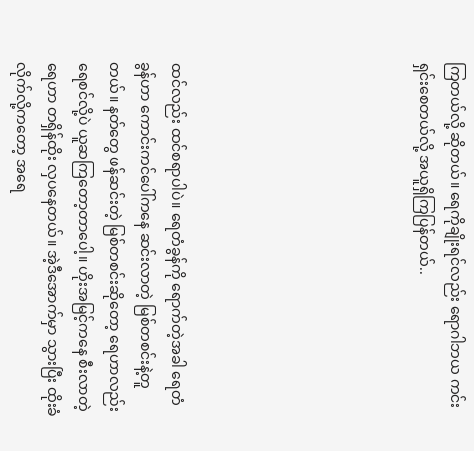ကြတယ်လို့ ဆိုတယ်။ ရေကိုချိုးရင်လည်း ရောဂါဘယ ကင်းရှင်းစေတယ်လို့ အယူရှိကြပြန်တယ်..







ထင်လည်း ထင်စရာပါပဲ။ ရေတံခွန်ကို ရောက်တဲ့အခါ ရေတံခွန်ဟာ ကောင်းကင်ပေါ်ကနေ ဆင်းလာတဲ့ မြစ်တစင်းနဲ့တူတယ်။ နတ်တွေ ဖန်ဆင်းတဲ့ မြစ်တစင်းဆိုတော့ ရေဟာလည်း ရေစင်လို့ပဲ ယူဆကြတော့တာပေါ့။ ဟိုးအမြင့်ကနေ စီးလာတဲ့ ရေဟာ တရှိန်ထိုး လှပနေတယ်။ အဲ့ဒီအောက်မှာ သွားပြီး ထိုးခံလိုက်လို့ကတော့ အရေ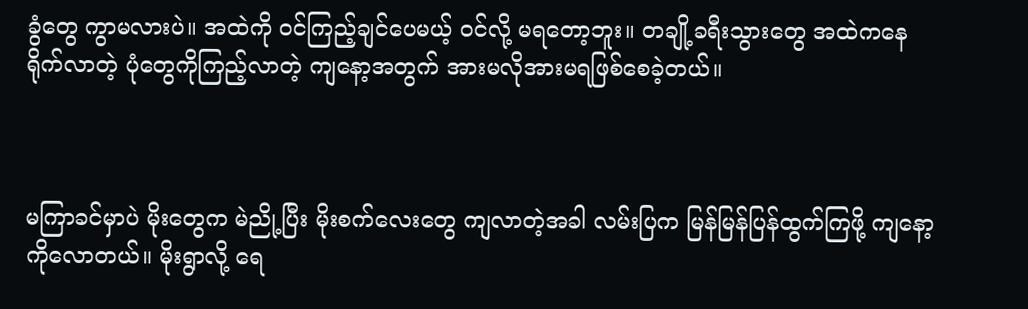ခွံတွေ ကွာမလားပဲ။ အထဲကို ဝင်ကြည့်ချင်ပေမယ့် ဝင်လို့ မရတော့ဘူး။ တချို့ခရီးသွားတွေ အထဲကနေ ရိုက်လာတဲ့ ပုံတွေကိုကြည့်လာတဲ့ ကျနော့အတွက် အားမလိုအားမရဖြစ်စေခဲ့တယ်။



မကြာခင်မှာပဲ မိုးတွေက မဲညို့ပြီး မိုးစက်လေးတွေ ကျလာတဲ့အခါ လမ်းပြက မြန်မြန်ပြန်ထွက်ကြဖို့ ကျနော့ကိုလောတယ်။ မိုးရွာလို့ ရေ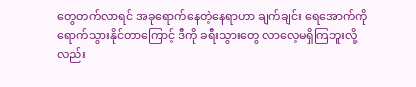တွေတက်လာရင် အခုရောက်နေတဲ့နေရာဟာ ချက်ချင်း ရေအောက်ကို ရောက်သွားနိုင်တာကြောင့် ဒီကို ခရီးသွားတွေ လာလေ့မရှိကြဘူးလို့ လည်း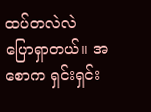ထပ်တလဲလဲ ပြောရှာတယ်။ အစောက ရှင်းရှင်း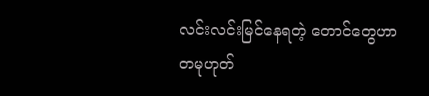လင်းလင်းမြင်နေရတဲ့ တောင်တွေဟာ တမုဟုတ်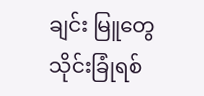ချင်း မြူတွေ သိုင်းခြုံရစ်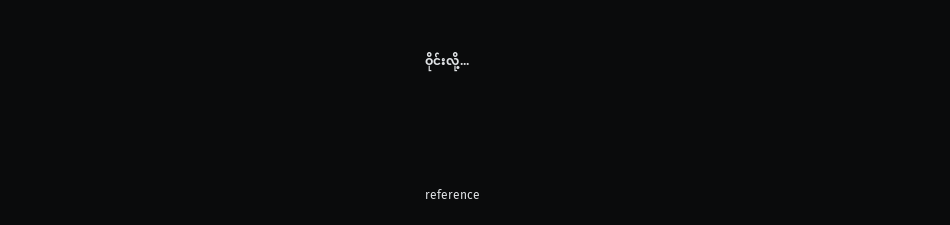ဝိုင်းလို့...




reference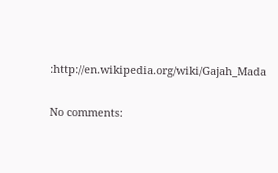:http://en.wikipedia.org/wiki/Gajah_Mada

No comments: